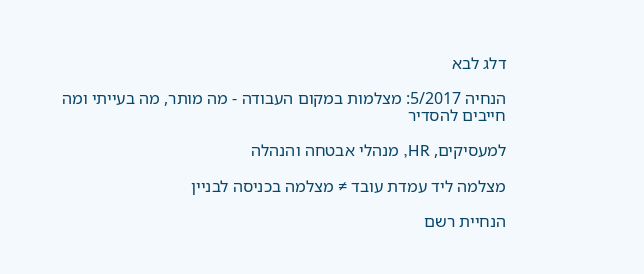דלג לבא

הנחיה 5/2017: מצלמות במקום העבודה - מה מותר, מה בעייתי ומה חייבים להסדיר

למעסיקים, HR, מנהלי אבטחה והנהלה

מצלמה ליד עמדת עובד ≠ מצלמה בכניסה לבניין

הנחיית רשם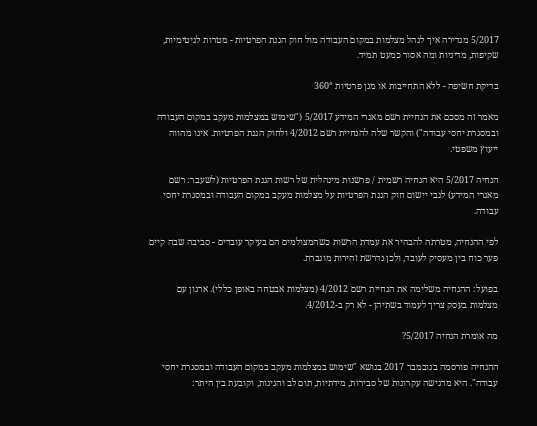5/2017 מגדירה איך לנהל מצלמות במקום העבודה מול חוק הגנת הפרטיות - מטרות לגיטימיות, שקיפות, מדיניות ומה אסור כמעט תמיד.

בדיקת חשיפה - ללא התחייבות או מגן פרטיות 360°

מאמר זה מסכם את הנחיית רשם מאגרי המידע 5/2017 ("שימוש במצלמות מעקב במקום העבודה ובמסגרת יחסי עבודה") והקשר שלה להנחיית רשם 4/2012 ולחוק הגנת הפרטיות. אינו מהווה ייעוץ משפטי.

הנחיה 5/2017 היא הנחיה רשמית / פרשנות מינהלית של רשות הגנת הפרטיות (לשעבר: רשם מאגרי המידע) לגבי יישום חוק הגנת הפרטיות על מצלמות מעקב במקום העבודה ובמסגרת יחסי עבודה.

לפי ההנחיה, מטרתה להבהיר את עמדת הרשות כשהמצולמים הם בעיקר עובדים - סביבה שבה קיים פער כוח בין מעסיק לעובד, ולכן נדרשת זהירות מוגברת.

בפועל: ההנחיה משלימה את הנחיית רשם 4/2012 (מצלמות אבטחה באופן כללי). ארגון עם מצלמות בעסק צריך לעמוד בשתיהן - לא רק ב-4/2012.

מה אומרת הנחיה 5/2017?

ההנחיה פורסמה בנובמבר 2017 בנושא "שימוש במצלמות מעקב במקום העבודה ובמסגרת יחסי עבודה". היא מדגישה עקרונות של סבירות, מידתיות, תום לב והגינות, וקובעת בין היתר: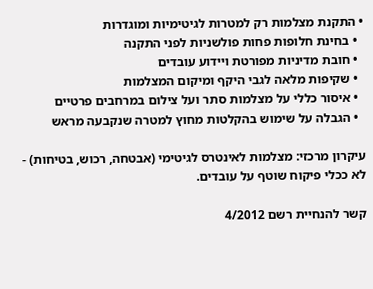• התקנת מצלמות רק למטרות לגיטימיות ומוגדרות
  • בחינת חלופות פחות פולשניות לפני התקנה
  • חובת מדיניות מפורטת ויידוע עובדים
  • שקיפות מלאה לגבי היקף ומיקום המצלמות
  • איסור כללי על מצלמות סתר ועל צילום במרחבים פרטיים
  • הגבלה על שימוש בהקלטות מחוץ למטרה שנקבעה מראש

עיקרון מרכזי: מצלמות לאינטרס לגיטימי (אבטחה, רכוש, בטיחות) - לא ככלי פיקוח שוטף על עובדים.

קשר להנחיית רשם 4/2012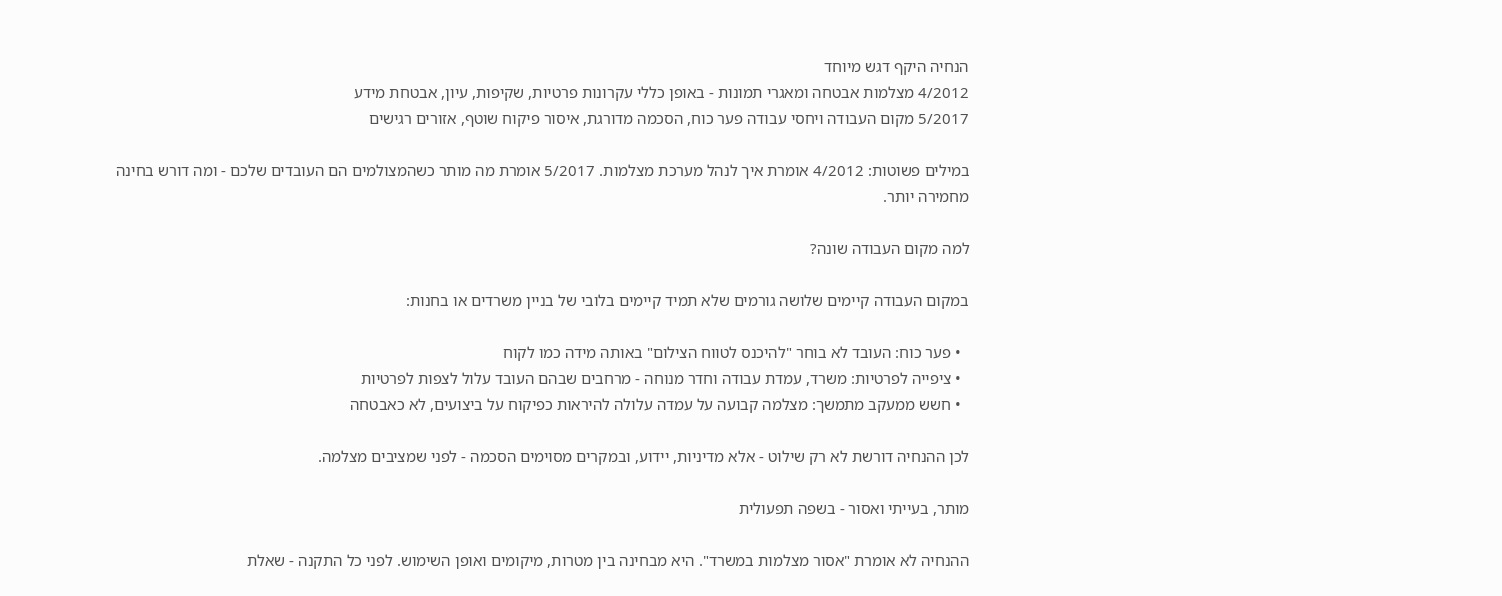הנחיה היקף דגש מיוחד
4/2012 מצלמות אבטחה ומאגרי תמונות - באופן כללי עקרונות פרטיות, שקיפות, עיון, אבטחת מידע
5/2017 מקום העבודה ויחסי עבודה פער כוח, הסכמה מדורגת, איסור פיקוח שוטף, אזורים רגישים

במילים פשוטות: 4/2012 אומרת איך לנהל מערכת מצלמות. 5/2017 אומרת מה מותר כשהמצולמים הם העובדים שלכם - ומה דורש בחינה מחמירה יותר.

למה מקום העבודה שונה?

במקום העבודה קיימים שלושה גורמים שלא תמיד קיימים בלובי של בניין משרדים או בחנות:

  • פער כוח: העובד לא בוחר "להיכנס לטווח הצילום" באותה מידה כמו לקוח
  • ציפייה לפרטיות: משרד, עמדת עבודה וחדר מנוחה - מרחבים שבהם העובד עלול לצפות לפרטיות
  • חשש ממעקב מתמשך: מצלמה קבועה על עמדה עלולה להיראות כפיקוח על ביצועים, לא כאבטחה

לכן ההנחיה דורשת לא רק שילוט - אלא מדיניות, יידוע, ובמקרים מסוימים הסכמה - לפני שמציבים מצלמה.

מותר, בעייתי ואסור - בשפה תפעולית

ההנחיה לא אומרת "אסור מצלמות במשרד". היא מבחינה בין מטרות, מיקומים ואופן השימוש. לפני כל התקנה - שאלת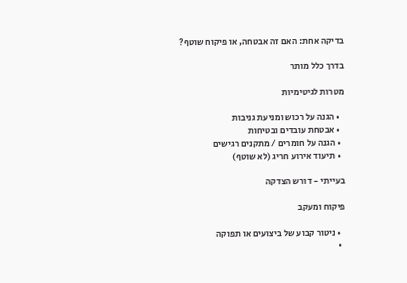בדיקה אחת: האם זה אבטחה, או פיקוח שוטף?

בדרך כלל מותר

מטרות לגיטימיות

  • הגנה על רכוש ומניעת גניבות
  • אבטחת עובדים ובטיחות
  • הגנה על חומרים / מתקנים רגישים
  • תיעוד אירוע חריג (לא שוטף)

בעייתי - דורש הצדקה

פיקוח ומעקב

  • ניטור קבוע של ביצועים או תפוקה
  •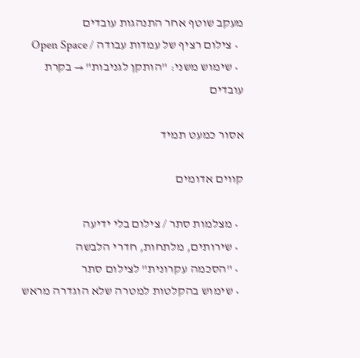מעקב שוטף אחר התנהגות עובדים
  • צילום רציף של עמדות עבודה / Open Space
  • שימוש משני: "הותקן לגניבות" → בקרת עובדים

אסור כמעט תמיד

קווים אדומים

  • מצלמות סתר / צילום בלי ידיעה
  • שירותים, מלתחות, חדרי הלבשה
  • "הסכמה עקרונית" לצילום סתר
  • שימוש בהקלטות למטרה שלא הוגדרה מראש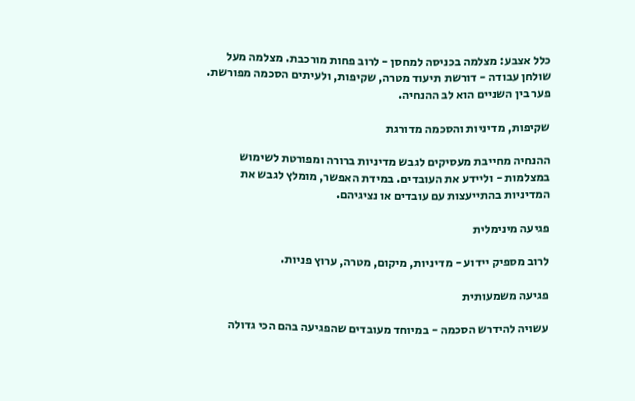כלל אצבע: מצלמה בכניסה למחסן - לרוב פחות מורכבת. מצלמה מעל שולחן עבודה - דורשת תיעוד מטרה, שקיפות, ולעיתים הסכמה מפורשת. פער בין השניים הוא לב ההנחיה.

שקיפות, מדיניות והסכמה מדורגת

ההנחיה מחייבת מעסיקים לגבש מדיניות ברורה ומפורטת לשימוש במצלמות - וליידע את העובדים. במידת האפשר, מומלץ לגבש את המדיניות בהתייעצות עם עובדים או נציגיהם.

פגיעה מינימלית

לרוב מספיק יידוע - מדיניות, מיקום, מטרה, ערוץ פניות.

פגיעה משמעותית

עשויה להידרש הסכמה - במיוחד מעובדים שהפגיעה בהם הכי גדולה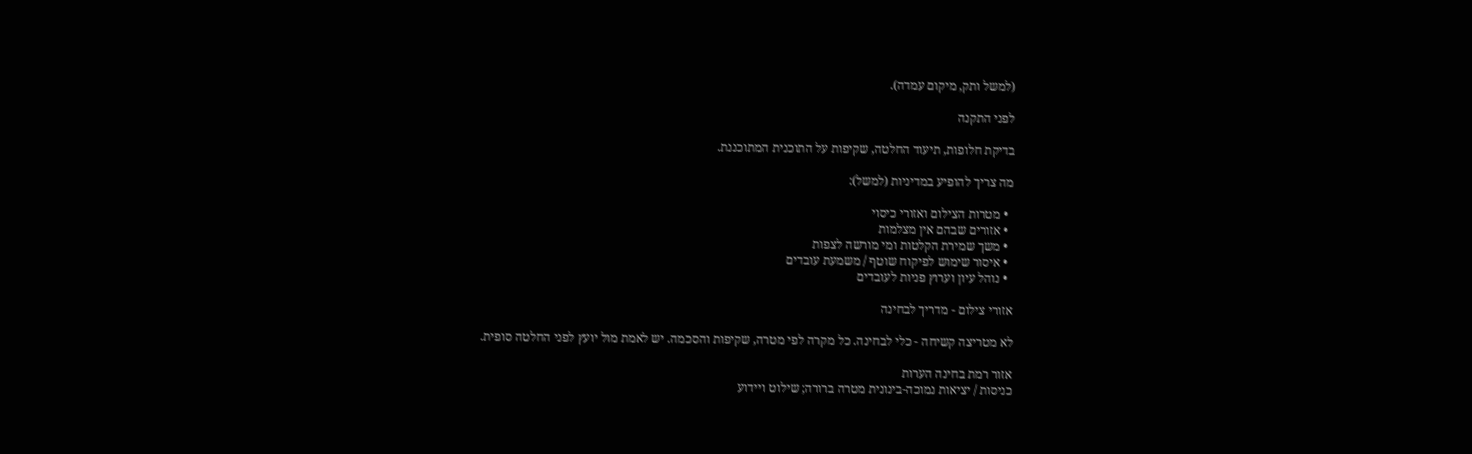(למשל ותק, מיקום עמדה).

לפני התקנה

בדיקת חלופות, תיעוד החלטה, שקיפות על התוכנית המתוכננת.

מה צריך להופיע במדיניות (למשל):

  • מטרות הצילום ואזורי כיסוי
  • אזורים שבהם אין מצלמות
  • משך שמירת הקלטות ומי מורשה לצפות
  • איסור שימוש לפיקוח שוטף / משמעת עובדים
  • נוהל עיון וערוץ פניות לעובדים

אזורי צילום - מדריך לבחינה

לא מטריצה קשיחה - כלי לבחינה. כל מקרה לפי מטרה, שקיפות והסכמה. יש לאמת מול יועץ לפני החלטה סופית.

אזור רמת בחינה הערות
כניסות / יציאות נמוכה-בינונית מטרה ברורה; שילוט ויידוע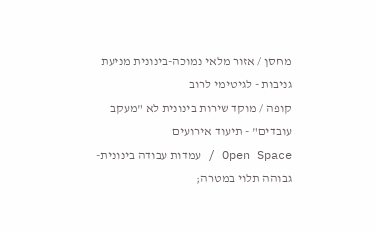מחסן / אזור מלאי נמוכה-בינונית מניעת גניבות - לגיטימי לרוב
קופה / מוקד שירות בינונית לא "מעקב עובדים" - תיעוד אירועים
Open Space / עמדות עבודה בינונית-גבוהה תלוי במטרה;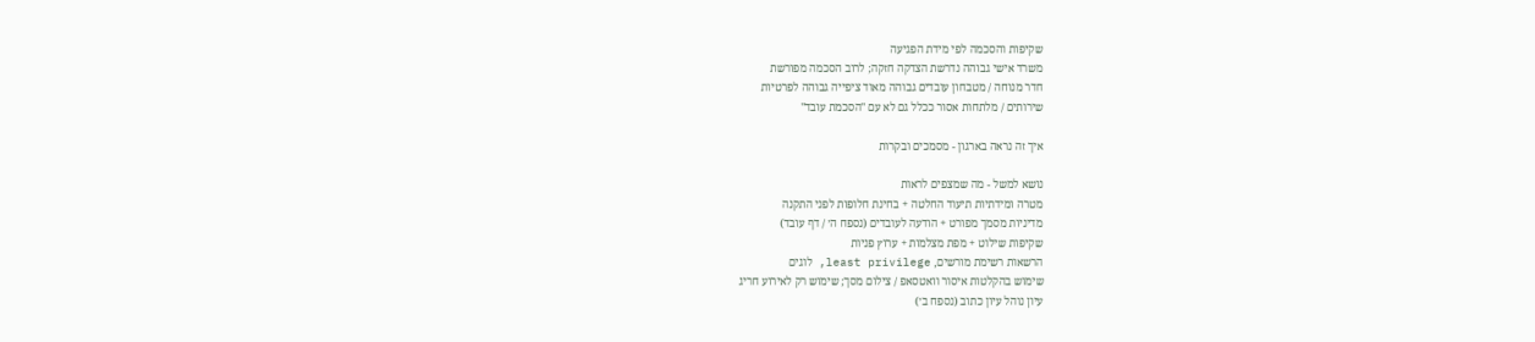שקיפות והסכמה לפי מידת הפגיעה
משרד אישי גבוהה נדרשת הצדקה חזקה; לרוב הסכמה מפורשת
חדר מנוחה / מטבחון עובדים גבוהה מאוד ציפייה גבוהה לפרטיות
שירותים / מלתחות אסור ככלל גם לא עם "הסכמת עובד"

איך זה נראה בארגון - מסמכים ובקרות

נושא למשל - מה שמצפים לראות
מטרה ומידתיות תיעוד החלטה + בחינת חלופות לפני התקנה
מדיניות מסמך מפורט + הודעה לעובדים (נספח ה׳ / דף עובד)
שקיפות שילוט + מפת מצלמות + ערוץ פניות
הרשאות רשימת מורשים, least privilege, לוגים
שימוש בהקלטות איסור וואטסאפ / צילום מסך; שימוש רק לאירוע חריג
עיון נוהל עיון כתוב (נספח ב׳)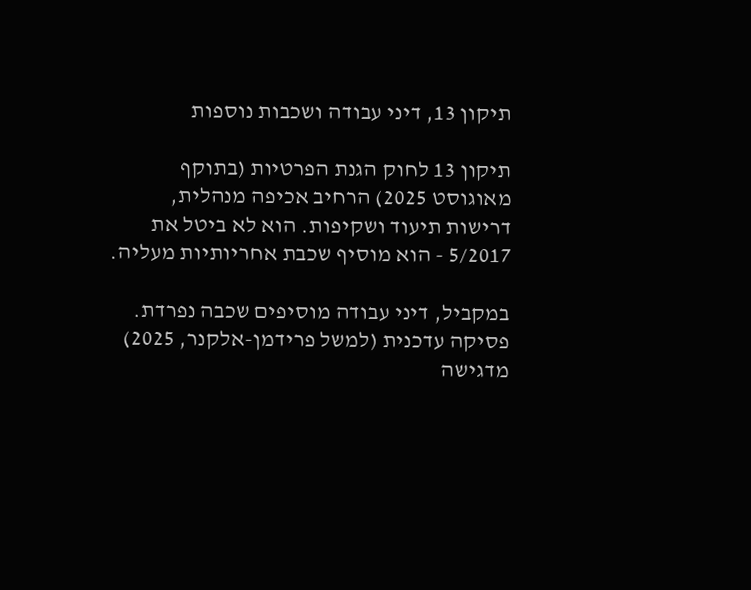תיקון 13, דיני עבודה ושכבות נוספות

תיקון 13 לחוק הגנת הפרטיות (בתוקף מאוגוסט 2025) הרחיב אכיפה מנהלית, דרישות תיעוד ושקיפות. הוא לא ביטל את 5/2017 - הוא מוסיף שכבת אחריותיות מעליה.

במקביל, דיני עבודה מוסיפים שכבה נפרדת. פסיקה עדכנית (למשל פרידמן-אלקנר, 2025) מדגישה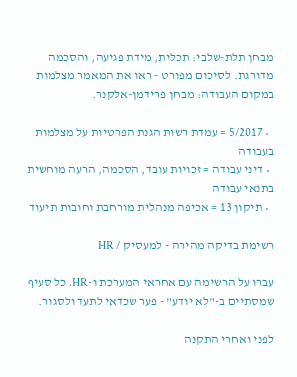מבחן תלת-שלבי: תכלית, מידת פגיעה, והסכמה מדורגת. לסיכום מפורט - ראו את המאמר מצלמות במקום העבודה: מבחן פרידמן-אלקנר.

  • 5/2017 = עמדת רשות הגנת הפרטיות על מצלמות בעבודה
  • דיני עבודה = זכויות עובד, הסכמה, הרעה מוחשית בתנאי עבודה
  • תיקון 13 = אכיפה מנהלית מורחבת וחובות תיעוד

רשימת בדיקה מהירה - למעסיק / HR

עברו על הרשימה עם אחראי המערכת ו-HR. כל סעיף שמסתיים ב-"לא יודע" - פער שכדאי לתעד ולסגור.

לפני ואחרי התקנה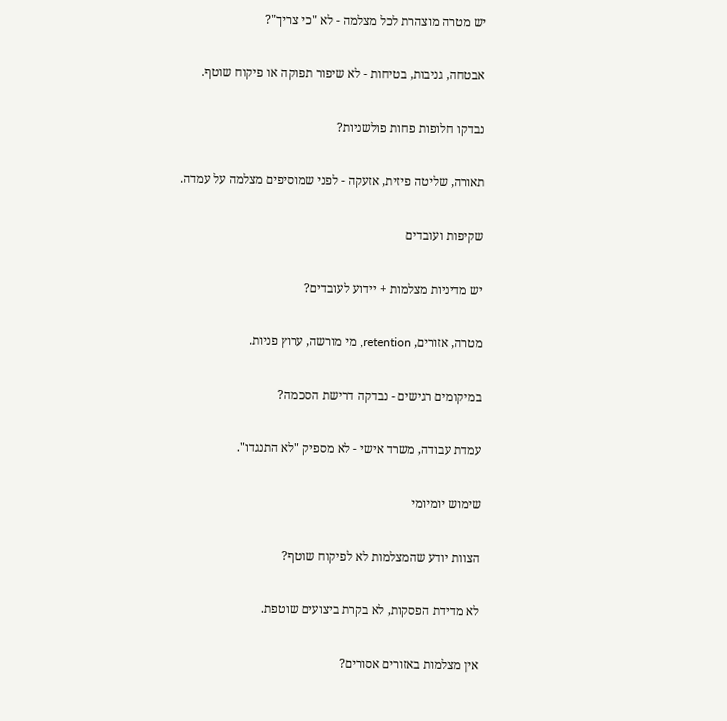יש מטרה מוצהרת לכל מצלמה - לא "כי צריך"?

אבטחה, גניבות, בטיחות - לא שיפור תפוקה או פיקוח שוטף.

נבדקו חלופות פחות פולשניות?

תאורה, שליטה פיזית, אזעקה - לפני שמוסיפים מצלמה על עמדה.

שקיפות ועובדים

יש מדיניות מצלמות + יידוע לעובדים?

מטרה, אזורים, retention, מי מורשה, ערוץ פניות.

במיקומים רגישים - נבדקה דרישת הסכמה?

עמדת עבודה, משרד אישי - לא מספיק "לא התנגדו".

שימוש יומיומי

הצוות יודע שהמצלמות לא לפיקוח שוטף?

לא מדידת הפסקות, לא בקרת ביצועים שוטפת.

אין מצלמות באזורים אסורים?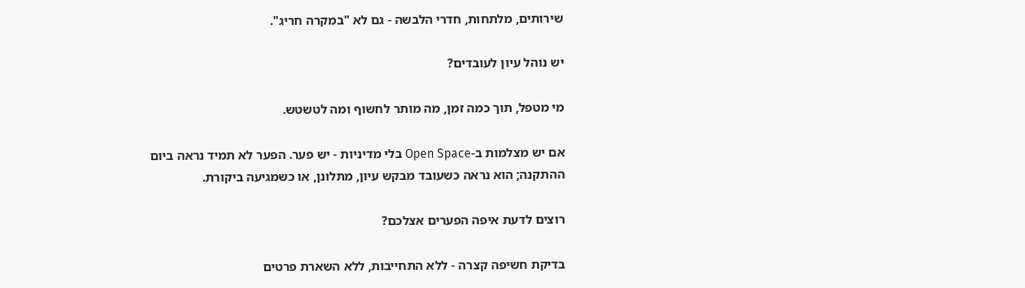שירותים, מלתחות, חדרי הלבשה - גם לא "במקרה חריג".

יש נוהל עיון לעובדים?

מי מטפל, תוך כמה זמן, מה מותר לחשוף ומה לטשטש.

אם יש מצלמות ב-Open Space בלי מדיניות - יש פער. הפער לא תמיד נראה ביום ההתקנה; הוא נראה כשעובד מבקש עיון, מתלונן, או כשמגיעה ביקורת.

רוצים לדעת איפה הפערים אצלכם?

בדיקת חשיפה קצרה - ללא התחייבות, ללא השארת פרטים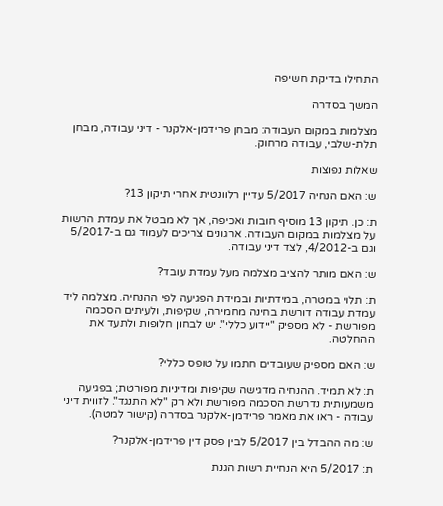התחילו בדיקת חשיפה

המשך בסדרה

מצלמות במקום העבודה: מבחן פרידמן-אלקנר - דיני עבודה, מבחן תלת-שלבי, עבודה מרחוק.

שאלות נפוצות

ש: האם הנחיה 5/2017 עדיין רלוונטית אחרי תיקון 13?

ת: כן. תיקון 13 מוסיף חובות ואכיפה, אך לא מבטל את עמדת הרשות על מצלמות במקום העבודה. ארגונים צריכים לעמוד גם ב-5/2017 וגם ב-4/2012, לצד דיני עבודה.

ש: האם מותר להציב מצלמה מעל עמדת עובד?

ת: תלוי במטרה, במידתיות ובמידת הפגיעה לפי ההנחיה. מצלמה ליד עמדת עבודה דורשת בחינה מחמירה, שקיפות, ולעיתים הסכמה מפורשת - לא מספיק "יידוע כללי". יש לבחון חלופות ולתעד את ההחלטה.

ש: האם מספיק שעובדים חתמו על טופס כללי?

ת: לא תמיד. ההנחיה מדגישה שקיפות ומדיניות מפורטת; בפגיעה משמעותית נדרשת הסכמה מפורשת ולא רק "לא התנגד". לזווית דיני עבודה - ראו את מאמר פרידמן-אלקנר בסדרה (קישור למטה).

ש: מה ההבדל בין 5/2017 לבין פסק דין פרידמן-אלקנר?

ת: 5/2017 היא הנחיית רשות הגנת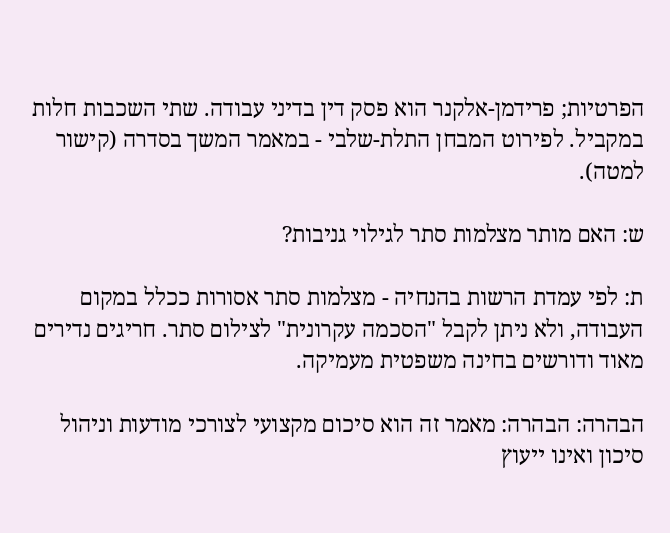הפרטיות; פרידמן-אלקנר הוא פסק דין בדיני עבודה. שתי השכבות חלות במקביל. לפירוט המבחן התלת-שלבי - במאמר המשך בסדרה (קישור למטה).

ש: האם מותר מצלמות סתר לגילוי גניבות?

ת: לפי עמדת הרשות בהנחיה - מצלמות סתר אסורות ככלל במקום העבודה, ולא ניתן לקבל "הסכמה עקרונית" לצילום סתר. חריגים נדירים מאוד ודורשים בחינה משפטית מעמיקה.

הבהרה: הבהרה: מאמר זה הוא סיכום מקצועי לצורכי מודעות וניהול סיכון ואינו ייעוץ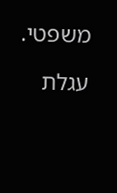משפטי.

עגלת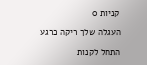קניות 0

העגלה שלך ריקה כרגע

התחל לקנות